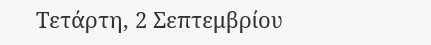Τετάρτη, 2 Σεπτεμβρίου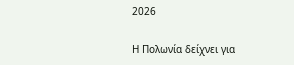2026

Η Πολωνία δείχνει για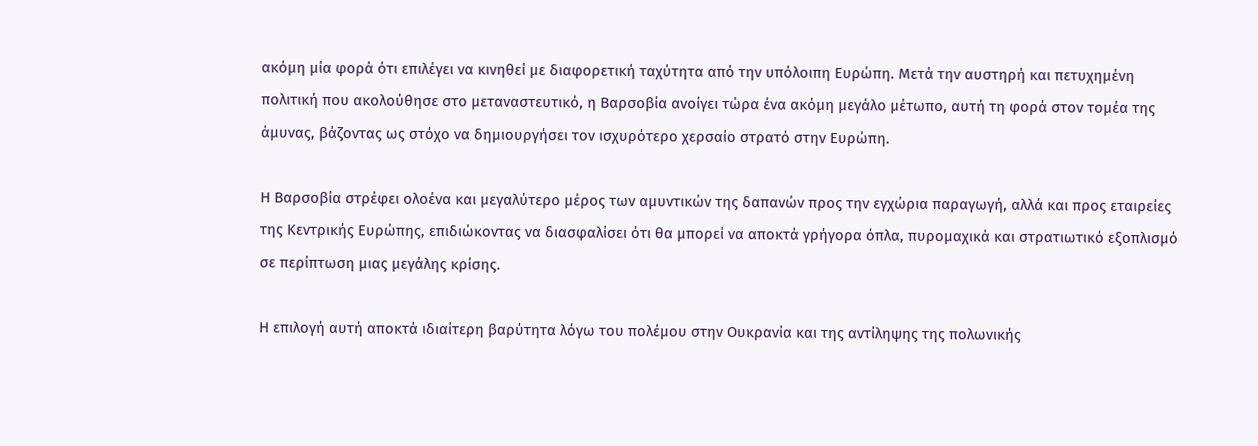ακόμη μία φορά ότι επιλέγει να κινηθεί με διαφορετική ταχύτητα από την υπόλοιπη Ευρώπη. Μετά την αυστηρή και πετυχημένη πολιτική που ακολούθησε στο μεταναστευτικό, η Βαρσοβία ανοίγει τώρα ένα ακόμη μεγάλο μέτωπο, αυτή τη φορά στον τομέα της άμυνας, βάζοντας ως στόχο να δημιουργήσει τον ισχυρότερο χερσαίο στρατό στην Ευρώπη.

Η Βαρσοβία στρέφει ολοένα και μεγαλύτερο μέρος των αμυντικών της δαπανών προς την εγχώρια παραγωγή, αλλά και προς εταιρείες της Κεντρικής Ευρώπης, επιδιώκοντας να διασφαλίσει ότι θα μπορεί να αποκτά γρήγορα όπλα, πυρομαχικά και στρατιωτικό εξοπλισμό σε περίπτωση μιας μεγάλης κρίσης.

Η επιλογή αυτή αποκτά ιδιαίτερη βαρύτητα λόγω του πολέμου στην Ουκρανία και της αντίληψης της πολωνικής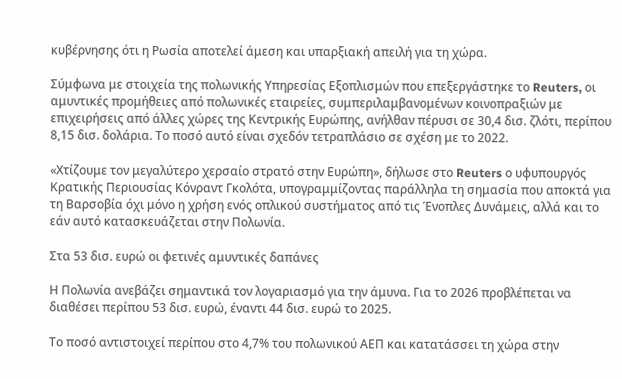κυβέρνησης ότι η Ρωσία αποτελεί άμεση και υπαρξιακή απειλή για τη χώρα.

Σύμφωνα με στοιχεία της πολωνικής Υπηρεσίας Εξοπλισμών που επεξεργάστηκε το Reuters, οι αμυντικές προμήθειες από πολωνικές εταιρείες, συμπεριλαμβανομένων κοινοπραξιών με επιχειρήσεις από άλλες χώρες της Κεντρικής Ευρώπης, ανήλθαν πέρυσι σε 30,4 δισ. ζλότι, περίπου 8,15 δισ. δολάρια. Το ποσό αυτό είναι σχεδόν τετραπλάσιο σε σχέση με το 2022.

«Χτίζουμε τον μεγαλύτερο χερσαίο στρατό στην Ευρώπη», δήλωσε στο Reuters ο υφυπουργός Κρατικής Περιουσίας Κόνραντ Γκολότα, υπογραμμίζοντας παράλληλα τη σημασία που αποκτά για τη Βαρσοβία όχι μόνο η χρήση ενός οπλικού συστήματος από τις Ένοπλες Δυνάμεις, αλλά και το εάν αυτό κατασκευάζεται στην Πολωνία.

Στα 53 δισ. ευρώ οι φετινές αμυντικές δαπάνες

Η Πολωνία ανεβάζει σημαντικά τον λογαριασμό για την άμυνα. Για το 2026 προβλέπεται να διαθέσει περίπου 53 δισ. ευρώ, έναντι 44 δισ. ευρώ το 2025.

Το ποσό αντιστοιχεί περίπου στο 4,7% του πολωνικού ΑΕΠ και κατατάσσει τη χώρα στην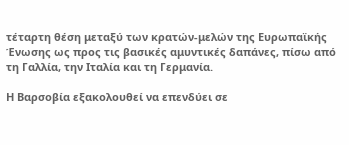τέταρτη θέση μεταξύ των κρατών-μελών της Ευρωπαϊκής Ένωσης ως προς τις βασικές αμυντικές δαπάνες, πίσω από τη Γαλλία, την Ιταλία και τη Γερμανία.

Η Βαρσοβία εξακολουθεί να επενδύει σε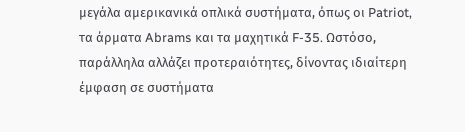μεγάλα αμερικανικά οπλικά συστήματα, όπως οι Patriot, τα άρματα Abrams και τα μαχητικά F-35. Ωστόσο, παράλληλα αλλάζει προτεραιότητες, δίνοντας ιδιαίτερη έμφαση σε συστήματα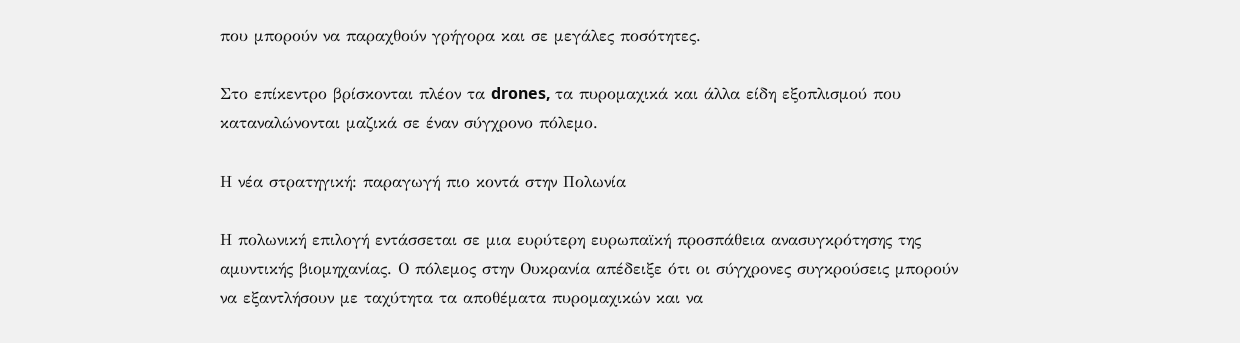που μπορούν να παραχθούν γρήγορα και σε μεγάλες ποσότητες.

Στο επίκεντρο βρίσκονται πλέον τα drones, τα πυρομαχικά και άλλα είδη εξοπλισμού που καταναλώνονται μαζικά σε έναν σύγχρονο πόλεμο.

Η νέα στρατηγική: παραγωγή πιο κοντά στην Πολωνία

Η πολωνική επιλογή εντάσσεται σε μια ευρύτερη ευρωπαϊκή προσπάθεια ανασυγκρότησης της αμυντικής βιομηχανίας. Ο πόλεμος στην Ουκρανία απέδειξε ότι οι σύγχρονες συγκρούσεις μπορούν να εξαντλήσουν με ταχύτητα τα αποθέματα πυρομαχικών και να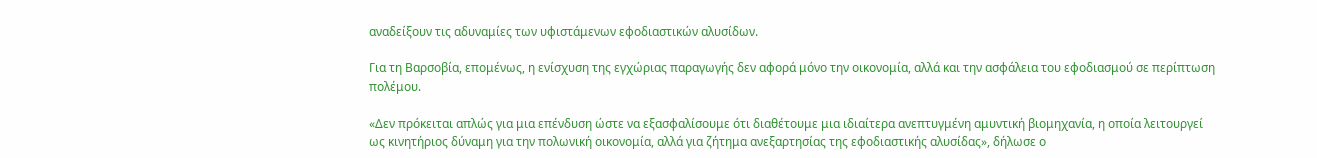αναδείξουν τις αδυναμίες των υφιστάμενων εφοδιαστικών αλυσίδων.

Για τη Βαρσοβία, επομένως, η ενίσχυση της εγχώριας παραγωγής δεν αφορά μόνο την οικονομία, αλλά και την ασφάλεια του εφοδιασμού σε περίπτωση πολέμου.

«Δεν πρόκειται απλώς για μια επένδυση ώστε να εξασφαλίσουμε ότι διαθέτουμε μια ιδιαίτερα ανεπτυγμένη αμυντική βιομηχανία, η οποία λειτουργεί ως κινητήριος δύναμη για την πολωνική οικονομία, αλλά για ζήτημα ανεξαρτησίας της εφοδιαστικής αλυσίδας», δήλωσε ο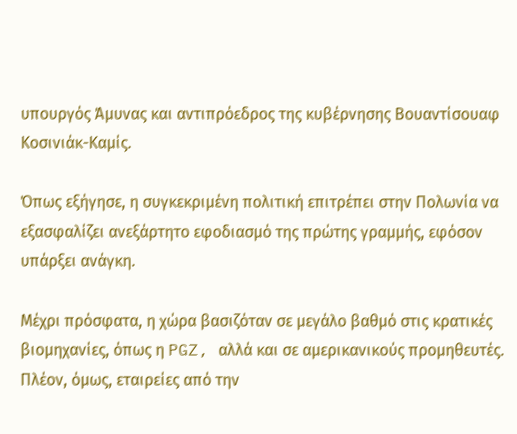υπουργός Άμυνας και αντιπρόεδρος της κυβέρνησης Βουαντίσουαφ Κοσινιάκ-Καμίς.

Όπως εξήγησε, η συγκεκριμένη πολιτική επιτρέπει στην Πολωνία να εξασφαλίζει ανεξάρτητο εφοδιασμό της πρώτης γραμμής, εφόσον υπάρξει ανάγκη.

Μέχρι πρόσφατα, η χώρα βασιζόταν σε μεγάλο βαθμό στις κρατικές βιομηχανίες, όπως η PGZ, αλλά και σε αμερικανικούς προμηθευτές. Πλέον, όμως, εταιρείες από την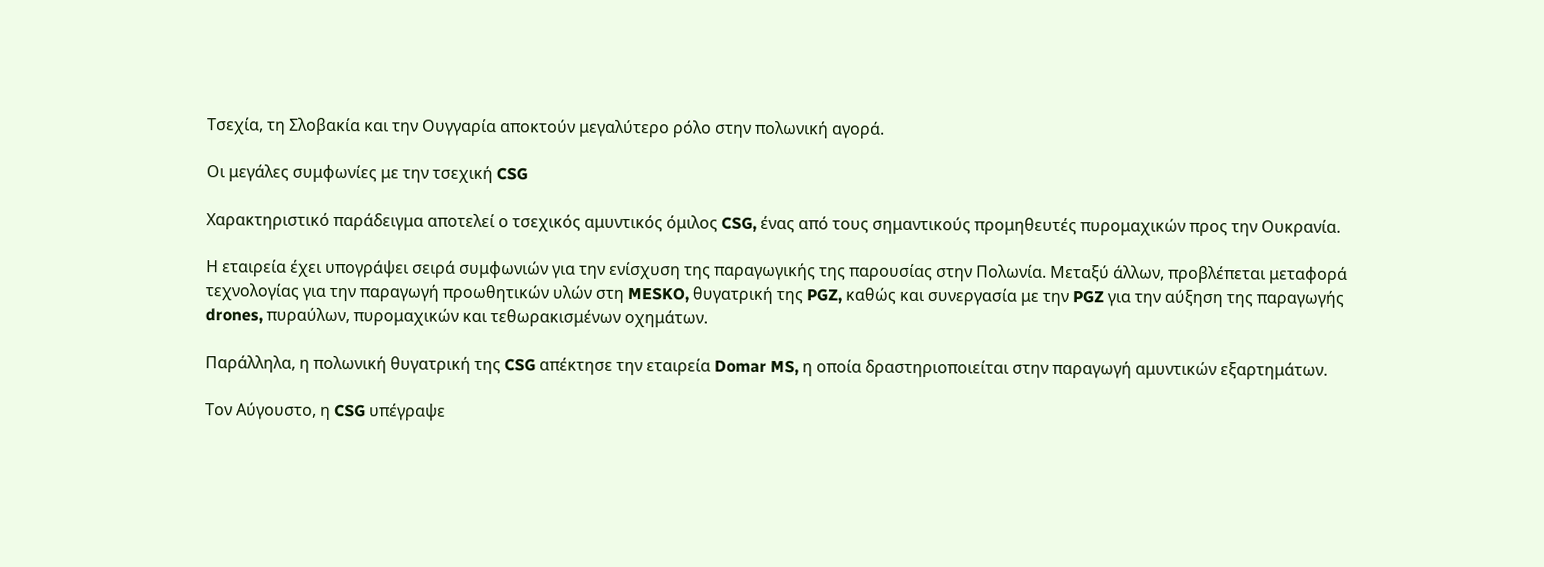Τσεχία, τη Σλοβακία και την Ουγγαρία αποκτούν μεγαλύτερο ρόλο στην πολωνική αγορά.

Οι μεγάλες συμφωνίες με την τσεχική CSG

Χαρακτηριστικό παράδειγμα αποτελεί ο τσεχικός αμυντικός όμιλος CSG, ένας από τους σημαντικούς προμηθευτές πυρομαχικών προς την Ουκρανία.

Η εταιρεία έχει υπογράψει σειρά συμφωνιών για την ενίσχυση της παραγωγικής της παρουσίας στην Πολωνία. Μεταξύ άλλων, προβλέπεται μεταφορά τεχνολογίας για την παραγωγή προωθητικών υλών στη MESKO, θυγατρική της PGZ, καθώς και συνεργασία με την PGZ για την αύξηση της παραγωγής drones, πυραύλων, πυρομαχικών και τεθωρακισμένων οχημάτων.

Παράλληλα, η πολωνική θυγατρική της CSG απέκτησε την εταιρεία Domar MS, η οποία δραστηριοποιείται στην παραγωγή αμυντικών εξαρτημάτων.

Τον Αύγουστο, η CSG υπέγραψε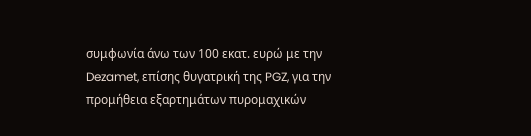συμφωνία άνω των 100 εκατ. ευρώ με την Dezamet, επίσης θυγατρική της PGZ, για την προμήθεια εξαρτημάτων πυρομαχικών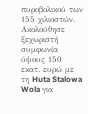πυροβολικού των 155 χιλιοστών. Ακολούθησε ξεχωριστή συμφωνία ύψους 150 εκατ. ευρώ με τη Huta Stalowa Wola για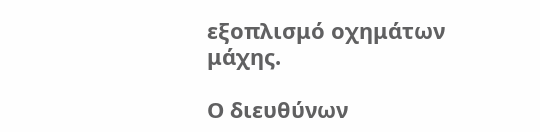εξοπλισμό οχημάτων μάχης.

Ο διευθύνων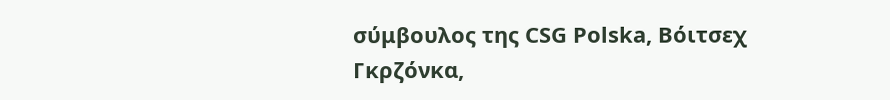σύμβουλος της CSG Polska, Βόιτσεχ Γκρζόνκα,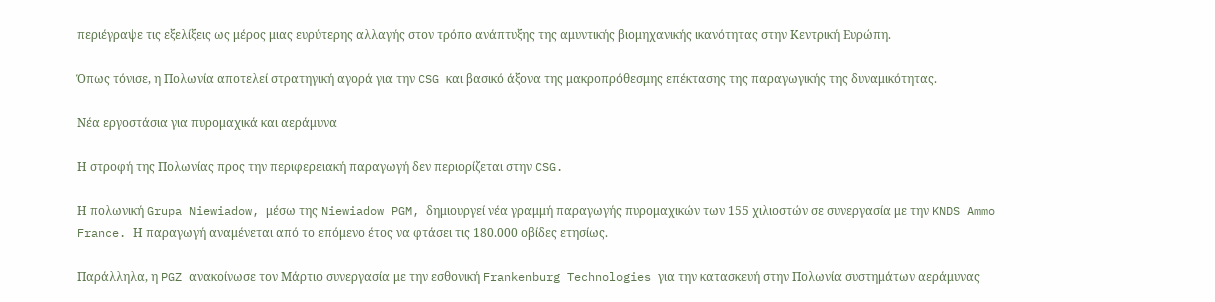περιέγραψε τις εξελίξεις ως μέρος μιας ευρύτερης αλλαγής στον τρόπο ανάπτυξης της αμυντικής βιομηχανικής ικανότητας στην Κεντρική Ευρώπη.

Όπως τόνισε, η Πολωνία αποτελεί στρατηγική αγορά για την CSG και βασικό άξονα της μακροπρόθεσμης επέκτασης της παραγωγικής της δυναμικότητας.

Νέα εργοστάσια για πυρομαχικά και αεράμυνα

Η στροφή της Πολωνίας προς την περιφερειακή παραγωγή δεν περιορίζεται στην CSG.

Η πολωνική Grupa Niewiadow, μέσω της Niewiadow PGM, δημιουργεί νέα γραμμή παραγωγής πυρομαχικών των 155 χιλιοστών σε συνεργασία με την KNDS Ammo France. Η παραγωγή αναμένεται από το επόμενο έτος να φτάσει τις 180.000 οβίδες ετησίως.

Παράλληλα, η PGZ ανακοίνωσε τον Μάρτιο συνεργασία με την εσθονική Frankenburg Technologies για την κατασκευή στην Πολωνία συστημάτων αεράμυνας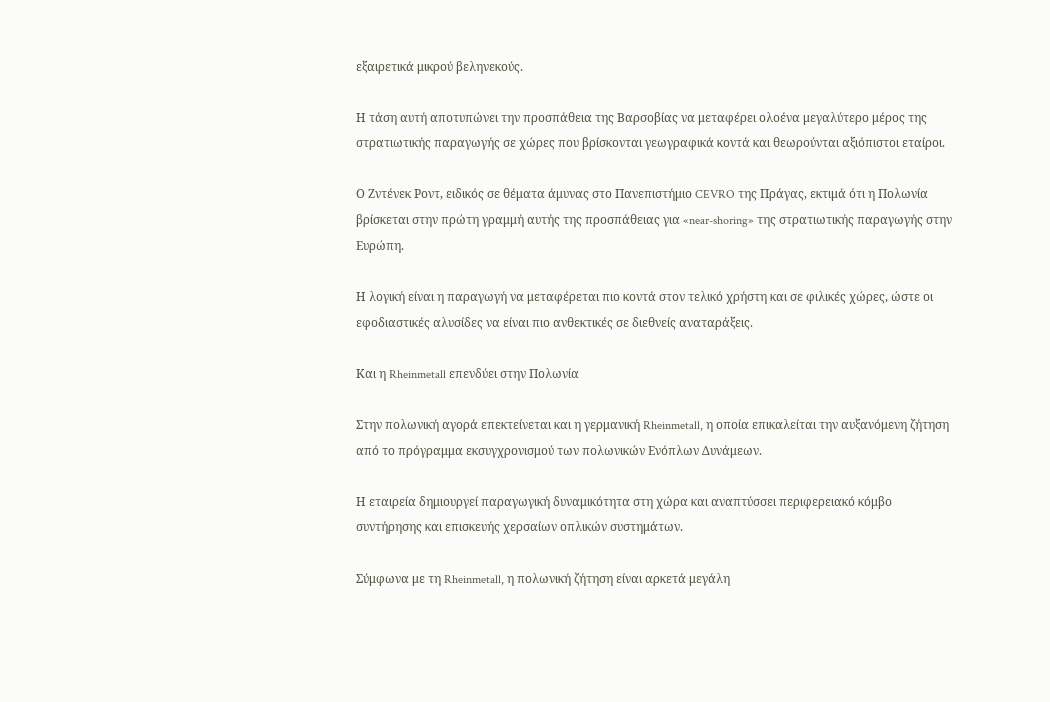εξαιρετικά μικρού βεληνεκούς.

Η τάση αυτή αποτυπώνει την προσπάθεια της Βαρσοβίας να μεταφέρει ολοένα μεγαλύτερο μέρος της στρατιωτικής παραγωγής σε χώρες που βρίσκονται γεωγραφικά κοντά και θεωρούνται αξιόπιστοι εταίροι.

Ο Ζντένεκ Ροντ, ειδικός σε θέματα άμυνας στο Πανεπιστήμιο CEVRO της Πράγας, εκτιμά ότι η Πολωνία βρίσκεται στην πρώτη γραμμή αυτής της προσπάθειας για «near-shoring» της στρατιωτικής παραγωγής στην Ευρώπη.

Η λογική είναι η παραγωγή να μεταφέρεται πιο κοντά στον τελικό χρήστη και σε φιλικές χώρες, ώστε οι εφοδιαστικές αλυσίδες να είναι πιο ανθεκτικές σε διεθνείς αναταράξεις.

Και η Rheinmetall επενδύει στην Πολωνία

Στην πολωνική αγορά επεκτείνεται και η γερμανική Rheinmetall, η οποία επικαλείται την αυξανόμενη ζήτηση από το πρόγραμμα εκσυγχρονισμού των πολωνικών Ενόπλων Δυνάμεων.

Η εταιρεία δημιουργεί παραγωγική δυναμικότητα στη χώρα και αναπτύσσει περιφερειακό κόμβο συντήρησης και επισκευής χερσαίων οπλικών συστημάτων.

Σύμφωνα με τη Rheinmetall, η πολωνική ζήτηση είναι αρκετά μεγάλη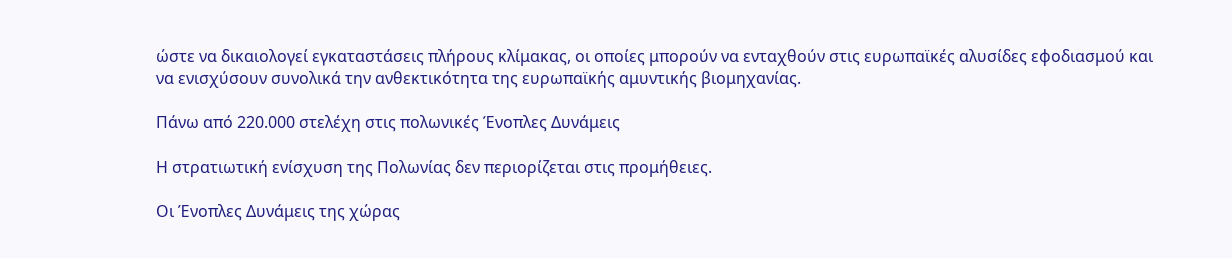ώστε να δικαιολογεί εγκαταστάσεις πλήρους κλίμακας, οι οποίες μπορούν να ενταχθούν στις ευρωπαϊκές αλυσίδες εφοδιασμού και να ενισχύσουν συνολικά την ανθεκτικότητα της ευρωπαϊκής αμυντικής βιομηχανίας.

Πάνω από 220.000 στελέχη στις πολωνικές Ένοπλες Δυνάμεις

Η στρατιωτική ενίσχυση της Πολωνίας δεν περιορίζεται στις προμήθειες.

Οι Ένοπλες Δυνάμεις της χώρας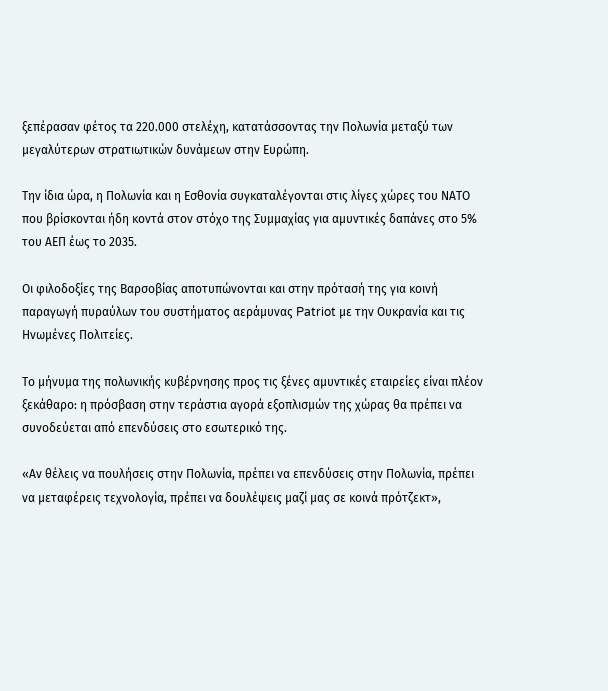ξεπέρασαν φέτος τα 220.000 στελέχη, κατατάσσοντας την Πολωνία μεταξύ των μεγαλύτερων στρατιωτικών δυνάμεων στην Ευρώπη.

Την ίδια ώρα, η Πολωνία και η Εσθονία συγκαταλέγονται στις λίγες χώρες του ΝΑΤΟ που βρίσκονται ήδη κοντά στον στόχο της Συμμαχίας για αμυντικές δαπάνες στο 5% του ΑΕΠ έως το 2035.

Οι φιλοδοξίες της Βαρσοβίας αποτυπώνονται και στην πρότασή της για κοινή παραγωγή πυραύλων του συστήματος αεράμυνας Patriot με την Ουκρανία και τις Ηνωμένες Πολιτείες.

Το μήνυμα της πολωνικής κυβέρνησης προς τις ξένες αμυντικές εταιρείες είναι πλέον ξεκάθαρο: η πρόσβαση στην τεράστια αγορά εξοπλισμών της χώρας θα πρέπει να συνοδεύεται από επενδύσεις στο εσωτερικό της.

«Αν θέλεις να πουλήσεις στην Πολωνία, πρέπει να επενδύσεις στην Πολωνία, πρέπει να μεταφέρεις τεχνολογία, πρέπει να δουλέψεις μαζί μας σε κοινά πρότζεκτ»,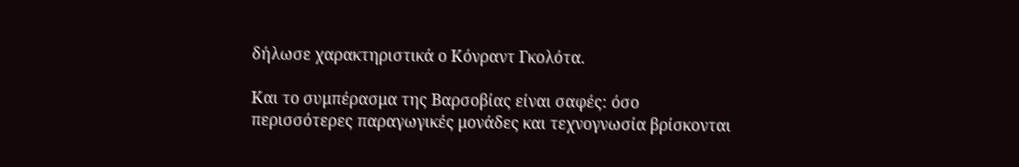δήλωσε χαρακτηριστικά ο Κόνραντ Γκολότα.

Και το συμπέρασμα της Βαρσοβίας είναι σαφές: όσο περισσότερες παραγωγικές μονάδες και τεχνογνωσία βρίσκονται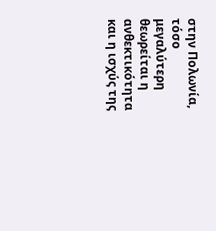στην Πολωνία, τόσο μεγαλύτερη θεωρείται η ανθεκτικότητα και η ισχύς της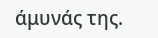άμυνάς της.